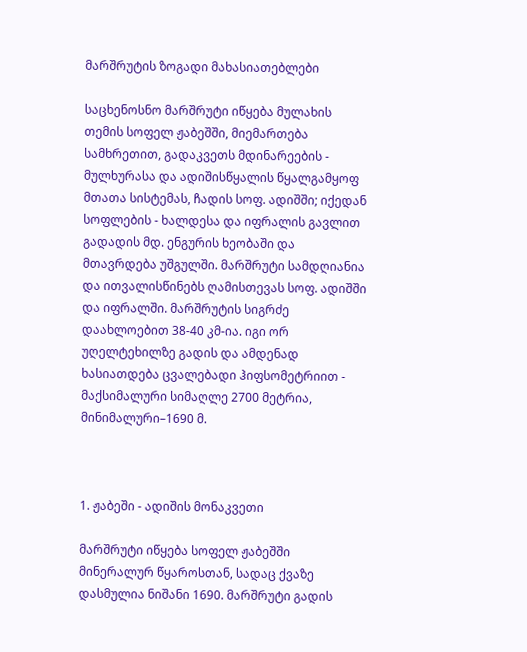მარშრუტის ზოგადი მახასიათებლები

საცხენოსნო მარშრუტი იწყება მულახის თემის სოფელ ჟაბეშში, მიემართება სამხრეთით, გადაკვეთს მდინარეების - მულხურასა და ადიშისწყალის წყალგამყოფ მთათა სისტემას, ჩადის სოფ. ადიშში; იქედან სოფლების - ხალდესა და იფრალის გავლით გადადის მდ. ენგურის ხეობაში და მთავრდება უშგულში. მარშრუტი სამდღიანია და ითვალისწინებს ღამისთევას სოფ. ადიშში და იფრალში. მარშრუტის სიგრძე დაახლოებით 38-40 კმ-ია. იგი ორ უღელტეხილზე გადის და ამდენად ხასიათდება ცვალებადი ჰიფსომეტრიით - მაქსიმალური სიმაღლე 2700 მეტრია, მინიმალური–1690 მ.



1. ჟაბეში - ადიშის მონაკვეთი

მარშრუტი იწყება სოფელ ჟაბეშში მინერალურ წყაროსთან, სადაც ქვაზე დასმულია ნიშანი 1690. მარშრუტი გადის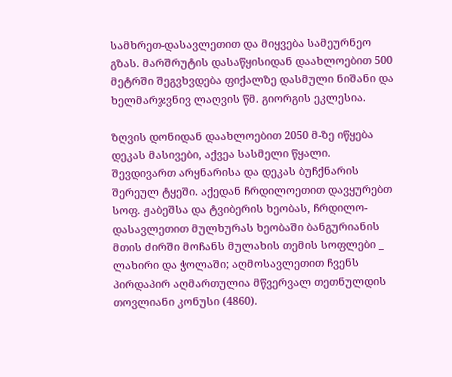სამხრეთ-დასავლეთით და მიყვება სამეურნეო გზას. მარშრუტის დასაწყისიდან დაახლოებით 500 მეტრში შეგვხვდება ფიქალზე დასმული ნიშანი და ხელმარჯვნივ ლაღვის წმ. გიორგის ეკლესია.

ზღვის დონიდან დაახლოებით 2050 მ-ზე იწყება დეკას მასივები, აქვეა სასმელი წყალი. შევდივართ არყნარისა და დეკას ბუჩქნარის შერეულ ტყეში. აქედან ჩრდილოეთით დავყურებთ სოფ. ჟაბეშსა და ტვიბერის ხეობას, ჩრდილო-დასავლეთით მულხურას ხეობაში ბანგურიანის მთის ძირში მოჩანს მულახის თემის სოფლები _ ლახირი და ჭოლაში; აღმოსავლეთით ჩვენს პირდაპირ აღმართულია მწვერვალ თეთნულდის თოვლიანი კონუსი (4860).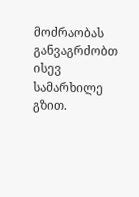მოძრაობას განვაგრძობთ ისევ სამარხილე გზით.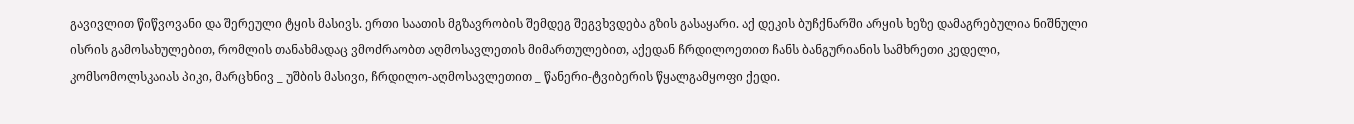გავივლით წიწვოვანი და შერეული ტყის მასივს. ერთი საათის მგზავრობის შემდეგ შეგვხვდება გზის გასაყარი. აქ დეკის ბუჩქნარში არყის ხეზე დამაგრებულია ნიშნული ისრის გამოსახულებით, რომლის თანახმადაც ვმოძრაობთ აღმოსავლეთის მიმართულებით, აქედან ჩრდილოეთით ჩანს ბანგურიანის სამხრეთი კედელი, კომსომოლსკაიას პიკი, მარცხნივ _ უშბის მასივი, ჩრდილო-აღმოსავლეთით _ წანერი-ტვიბერის წყალგამყოფი ქედი.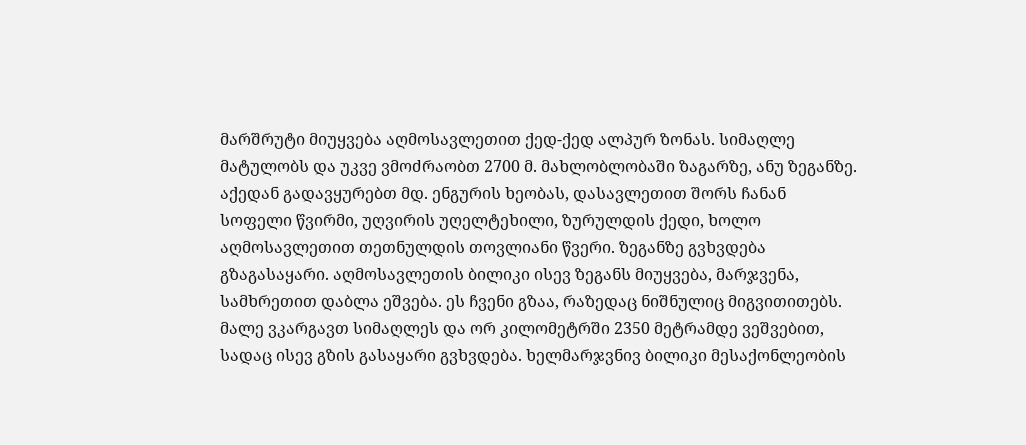მარშრუტი მიუყვება აღმოსავლეთით ქედ-ქედ ალპურ ზონას. სიმაღლე მატულობს და უკვე ვმოძრაობთ 2700 მ. მახლობლობაში ზაგარზე, ანუ ზეგანზე. აქედან გადავყურებთ მდ. ენგურის ხეობას, დასავლეთით შორს ჩანან სოფელი წვირმი, უღვირის უღელტეხილი, ზურულდის ქედი, ხოლო აღმოსავლეთით თეთნულდის თოვლიანი წვერი. ზეგანზე გვხვდება გზაგასაყარი. აღმოსავლეთის ბილიკი ისევ ზეგანს მიუყვება, მარჯვენა, სამხრეთით დაბლა ეშვება. ეს ჩვენი გზაა, რაზედაც ნიშნულიც მიგვითითებს. მალე ვკარგავთ სიმაღლეს და ორ კილომეტრში 2350 მეტრამდე ვეშვებით, სადაც ისევ გზის გასაყარი გვხვდება. ხელმარჯვნივ ბილიკი მესაქონლეობის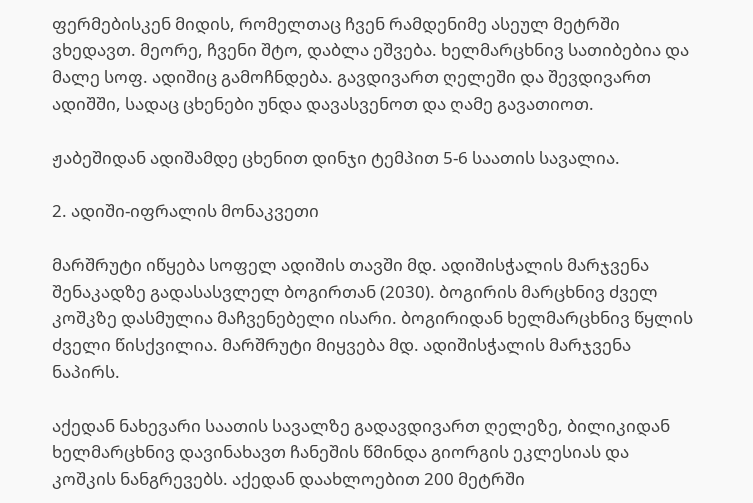ფერმებისკენ მიდის, რომელთაც ჩვენ რამდენიმე ასეულ მეტრში ვხედავთ. მეორე, ჩვენი შტო, დაბლა ეშვება. ხელმარცხნივ სათიბებია და მალე სოფ. ადიშიც გამოჩნდება. გავდივართ ღელეში და შევდივართ ადიშში, სადაც ცხენები უნდა დავასვენოთ და ღამე გავათიოთ.

ჟაბეშიდან ადიშამდე ცხენით დინჯი ტემპით 5-6 საათის სავალია.

2. ადიში-იფრალის მონაკვეთი

მარშრუტი იწყება სოფელ ადიშის თავში მდ. ადიშისჭალის მარჯვენა შენაკადზე გადასასვლელ ბოგირთან (2030). ბოგირის მარცხნივ ძველ კოშკზე დასმულია მაჩვენებელი ისარი. ბოგირიდან ხელმარცხნივ წყლის ძველი წისქვილია. მარშრუტი მიყვება მდ. ადიშისჭალის მარჯვენა ნაპირს.

აქედან ნახევარი საათის სავალზე გადავდივართ ღელეზე, ბილიკიდან ხელმარცხნივ დავინახავთ ჩანეშის წმინდა გიორგის ეკლესიას და კოშკის ნანგრევებს. აქედან დაახლოებით 200 მეტრში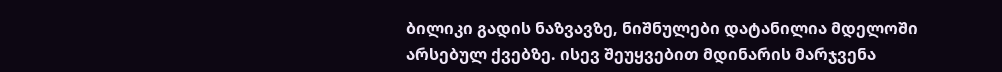ბილიკი გადის ნაზვავზე, ნიშნულები დატანილია მდელოში არსებულ ქვებზე. ისევ შეუყვებით მდინარის მარჯვენა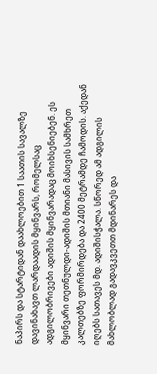ნაპირს და სტარტიდან დაახლოებით 1 საათის სავალზე დავინახავთ ლარდაადის მყინვარს, რომელსაც ადგილობრივები ადიშის მყინვარადაც მოიხსენიებენ. ეს მყინვარი თეთნულდი-ადიშის მთიანი მასივის სამხრეთ კალთებზე ფორმირდება და 2400 მეტრამდე ჩამოდის. აქედან იღებს სათავეს მდ. ადიშისჭალა. სწორედ ამ ადგილის მახლობლად გადავკვეთთ მდინარეს და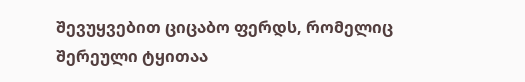შევუყვებით ციცაბო ფერდს, რომელიც შერეული ტყითაა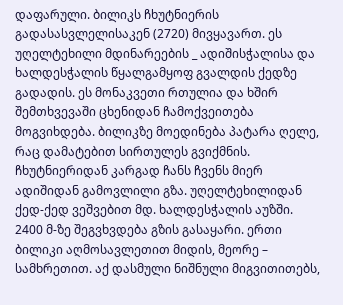დაფარული. ბილიკს ჩხუტნიერის გადასასვლელისაკენ (2720) მივყავართ. ეს უღელტეხილი მდინარეების _ ადიშისჭალისა და ხალდესჭალის წყალგამყოფ გვალდის ქედზე გადადის. ეს მონაკვეთი რთულია და ხშირ შემთხვევაში ცხენიდან ჩამოქვეითება მოგვიხდება. ბილიკზე მოედინება პატარა ღელე, რაც დამატებით სირთულეს გვიქმნის. ჩხუტნიერიდან კარგად ჩანს ჩვენს მიერ ადიშიდან გამოვლილი გზა. უღელტეხილიდან ქედ-ქედ ვეშვებით მდ. ხალდესჭალის აუზში. 2400 მ-ზე შეგვხვდება გზის გასაყარი. ერთი ბილიკი აღმოსავლეთით მიდის, მეორე – სამხრეთით. აქ დასმული ნიშნული მიგვითითებს,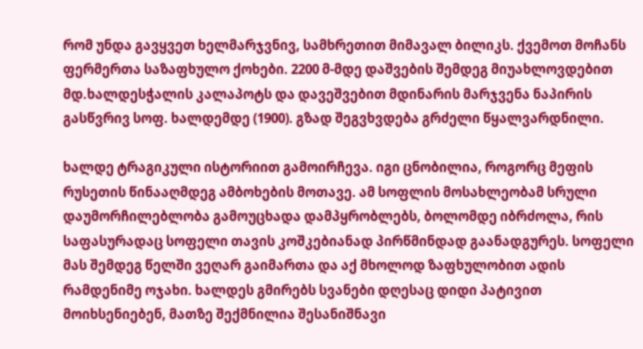რომ უნდა გავყვეთ ხელმარჯვნივ, სამხრეთით მიმავალ ბილიკს. ქვემოთ მოჩანს ფერმერთა საზაფხულო ქოხები. 2200 მ-მდე დაშვების შემდეგ მიუახლოვდებით მდ.ხალდესჭალის კალაპოტს და დავეშვებით მდინარის მარჯვენა ნაპირის გასწვრივ სოფ. ხალდემდე (1900). გზად შეგვხვდება გრძელი წყალვარდნილი.

ხალდე ტრაგიკული ისტორიით გამოირჩევა. იგი ცნობილია, როგორც მეფის რუსეთის წინააღმდეგ ამბოხების მოთავე. ამ სოფლის მოსახლეობამ სრული დაუმორჩილებლობა გამოუცხადა დამპყრობლებს, ბოლომდე იბრძოლა, რის საფასურადაც სოფელი თავის კოშკებიანად პირწმინდად გაანადგურეს. სოფელი მას შემდეგ წელში ვეღარ გაიმართა და აქ მხოლოდ ზაფხულობით ადის რამდენიმე ოჯახი. ხალდეს გმირებს სვანები დღესაც დიდი პატივით მოიხსენიებენ, მათზე შექმნილია შესანიშნავი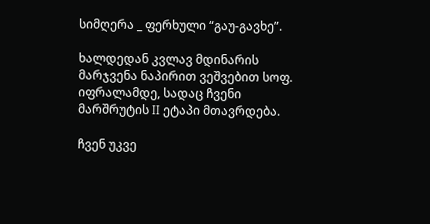სიმღერა _ ფერხული “გაუ-გავხე”.

ხალდედან კვლავ მდინარის მარჯვენა ნაპირით ვეშვებით სოფ. იფრალამდე, სადაც ჩვენი მარშრუტის II ეტაპი მთავრდება.

ჩვენ უკვე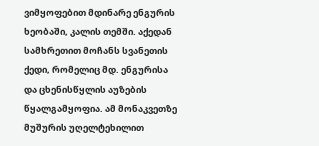ვიმყოფებით მდინარე ენგურის ხეობაში, კალის თემში. აქედან სამხრეთით მოჩანს სვანეთის ქედი, რომელიც მდ. ენგურისა და ცხენისწყლის აუზების წყალგამყოფია. ამ მონაკვეთზე მუშურის უღელტეხილით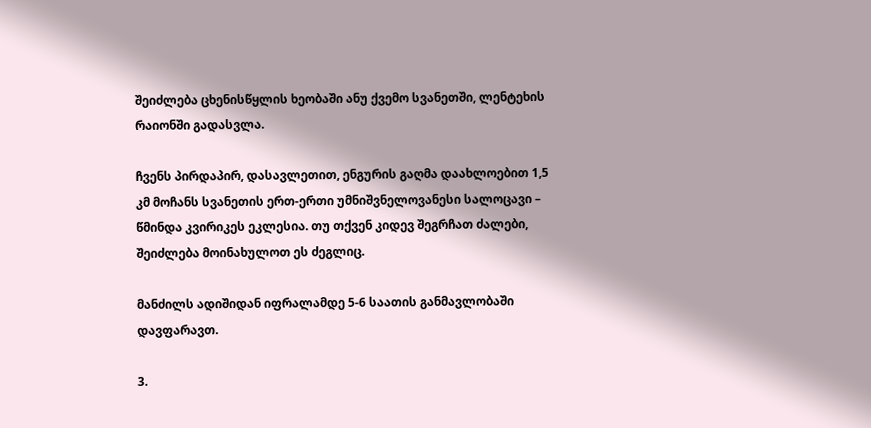შეიძლება ცხენისწყლის ხეობაში ანუ ქვემო სვანეთში, ლენტეხის რაიონში გადასვლა.

ჩვენს პირდაპირ, დასავლეთით, ენგურის გაღმა დაახლოებით 1,5 კმ მოჩანს სვანეთის ერთ-ერთი უმნიშვნელოვანესი სალოცავი – წმინდა კვირიკეს ეკლესია. თუ თქვენ კიდევ შეგრჩათ ძალები, შეიძლება მოინახულოთ ეს ძეგლიც.

მანძილს ადიშიდან იფრალამდე 5-6 საათის განმავლობაში დავფარავთ.

3.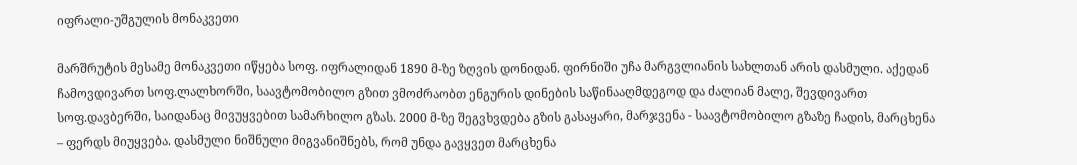იფრალი-უშგულის მონაკვეთი

მარშრუტის მესამე მონაკვეთი იწყება სოფ. იფრალიდან 1890 მ-ზე ზღვის დონიდან. ფირნიში უჩა მარგვლიანის სახლთან არის დასმული. აქედან ჩამოვდივართ სოფ.ლალხორში, საავტომობილო გზით ვმოძრაობთ ენგურის დინების საწინააღმდეგოდ და ძალიან მალე, შევდივართ სოფ.დავბერში, საიდანაც მივუყვებით სამარხილო გზას. 2000 მ-ზე შეგვხვდება გზის გასაყარი, მარჯვენა - საავტომობილო გზაზე ჩადის, მარცხენა – ფერდს მიუყვება. დასმული ნიშნული მიგვანიშნებს, რომ უნდა გავყვეთ მარცხენა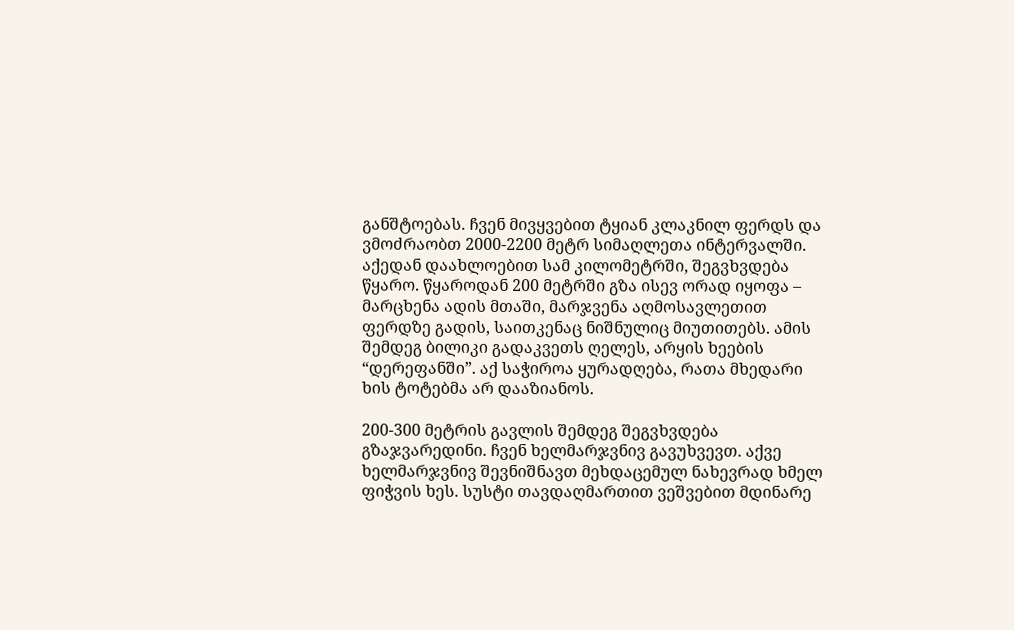განშტოებას. ჩვენ მივყვებით ტყიან კლაკნილ ფერდს და ვმოძრაობთ 2000-2200 მეტრ სიმაღლეთა ინტერვალში. აქედან დაახლოებით სამ კილომეტრში, შეგვხვდება წყარო. წყაროდან 200 მეტრში გზა ისევ ორად იყოფა – მარცხენა ადის მთაში, მარჯვენა აღმოსავლეთით ფერდზე გადის, საითკენაც ნიშნულიც მიუთითებს. ამის შემდეგ ბილიკი გადაკვეთს ღელეს, არყის ხეების “დერეფანში”. აქ საჭიროა ყურადღება, რათა მხედარი ხის ტოტებმა არ დააზიანოს.

200-300 მეტრის გავლის შემდეგ შეგვხვდება გზაჯვარედინი. ჩვენ ხელმარჯვნივ გავუხვევთ. აქვე ხელმარჯვნივ შევნიშნავთ მეხდაცემულ ნახევრად ხმელ ფიჭვის ხეს. სუსტი თავდაღმართით ვეშვებით მდინარე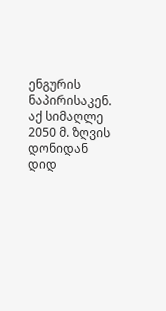ენგურის ნაპირისაკენ. აქ სიმაღლე 2050 მ. ზღვის დონიდან დიდ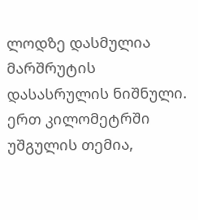ლოდზე დასმულია მარშრუტის დასასრულის ნიშნული. ერთ კილომეტრში უშგულის თემია,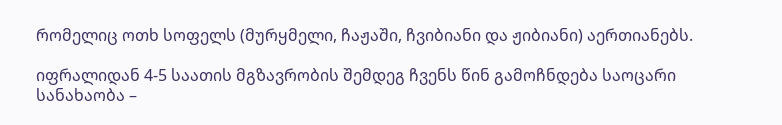რომელიც ოთხ სოფელს (მურყმელი, ჩაჟაში, ჩვიბიანი და ჟიბიანი) აერთიანებს.

იფრალიდან 4-5 საათის მგზავრობის შემდეგ ჩვენს წინ გამოჩნდება საოცარი სანახაობა –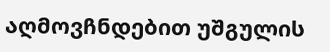აღმოვჩნდებით უშგულის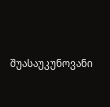შუასაუკუნოვანი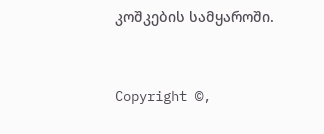კოშკების სამყაროში.


Copyright ©,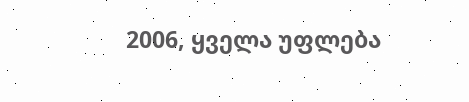2006, ყველა უფლება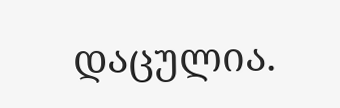დაცულია.